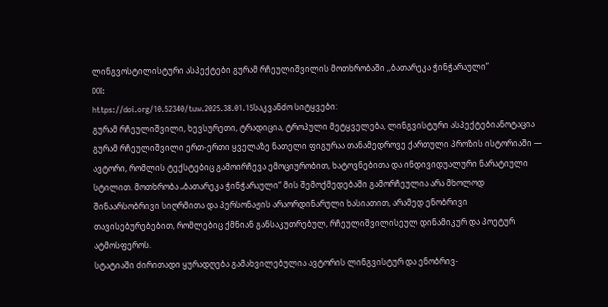ლინგვოსტილისტური ასპექტები გურამ რჩეულიშვილის მოთხრობაში ,,ბათარეკა ჭინჭარაული”
DOI:
https://doi.org/10.52340/tuw.2025.38.01.15საკვანძო სიტყვები:
გურამ რჩეულიშვილი, ხევსურეთი, ტრადიცია, ტროპული მეტყველება, ლინგვისტური ასპექტებიანოტაცია
გურამ რჩეულიშვილი ერთ-ერთი ყველაზე ნათელი ფიგურაა თანამედროვე ქართული პროზის ისტორიაში — ავტორი, რომლის ტექსტებიც გამოირჩევა ემოციურობით, ხატოვნებითა და ინდივიდუალური ნარატიული სტილით. მოთხრობა „ბათარეკა ჭინჭარაული“ მის შემოქმედებაში გამორჩეულია არა მხოლოდ შინაარსობრივი სიღრმითა და პერსონაჟის არაორდინარული ხასიათით, არამედ ენობრივი თავისებურებებით, რომლებიც ქმნიან განსაკუთრებულ, რჩეულიშვილისეულ დინამიკურ და პოეტურ ატმოსფეროს.
სტატიაში ძირითადი ყურადღება გამახვილებულია ავტორის ლინგვისტურ და ენობრივ-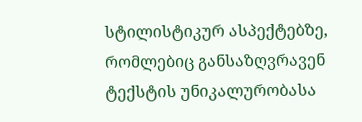სტილისტიკურ ასპექტებზე, რომლებიც განსაზღვრავენ ტექსტის უნიკალურობასა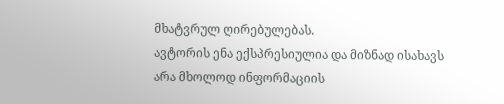მხატვრულ ღირებულებას.
ავტორის ენა ექსპრესიულია და მიზნად ისახავს არა მხოლოდ ინფორმაციის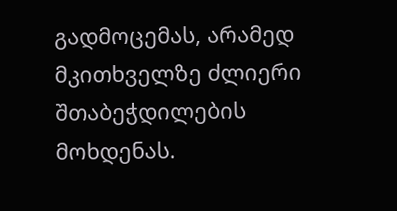გადმოცემას, არამედ მკითხველზე ძლიერი შთაბეჭდილების მოხდენას.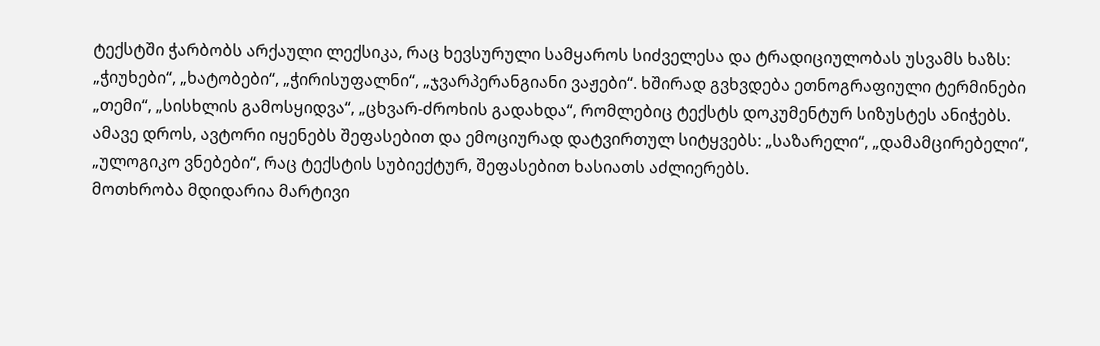ტექსტში ჭარბობს არქაული ლექსიკა, რაც ხევსურული სამყაროს სიძველესა და ტრადიციულობას უსვამს ხაზს: „ჭიუხები“, „ხატობები“, „ჭირისუფალნი“, „ჯვარპერანგიანი ვაჟები“. ხშირად გვხვდება ეთნოგრაფიული ტერმინები „თემი“, „სისხლის გამოსყიდვა“, „ცხვარ-ძროხის გადახდა“, რომლებიც ტექსტს დოკუმენტურ სიზუსტეს ანიჭებს.
ამავე დროს, ავტორი იყენებს შეფასებით და ემოციურად დატვირთულ სიტყვებს: „საზარელი“, „დამამცირებელი“, „ულოგიკო ვნებები“, რაც ტექსტის სუბიექტურ, შეფასებით ხასიათს აძლიერებს.
მოთხრობა მდიდარია მარტივი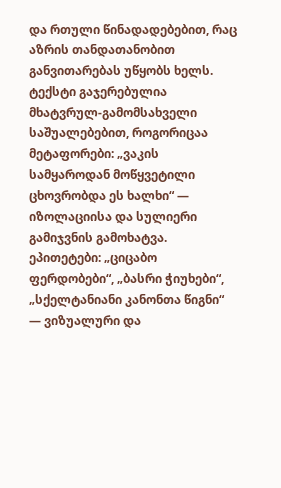და რთული წინადადებებით, რაც აზრის თანდათანობით განვითარებას უწყობს ხელს.
ტექსტი გაჯერებულია მხატვრულ-გამომსახველი საშუალებებით, როგორიცაა მეტაფორები: „ვაკის სამყაროდან მოწყვეტილი ცხოვრობდა ეს ხალხი“ — იზოლაციისა და სულიერი გამიჯვნის გამოხატვა. ეპითეტები: „ციცაბო ფერდობები“, „ბასრი ჭიუხები“, „სქელტანიანი კანონთა წიგნი“ — ვიზუალური და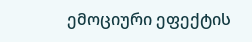ემოციური ეფექტის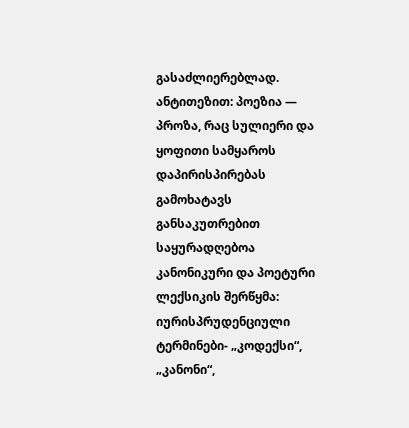გასაძლიერებლად. ანტითეზით: პოეზია — პროზა, რაც სულიერი და ყოფითი სამყაროს დაპირისპირებას გამოხატავს
განსაკუთრებით საყურადღებოა კანონიკური და პოეტური ლექსიკის შერწყმა: იურისპრუდენციული ტერმინები- „კოდექსი“, „კანონი“,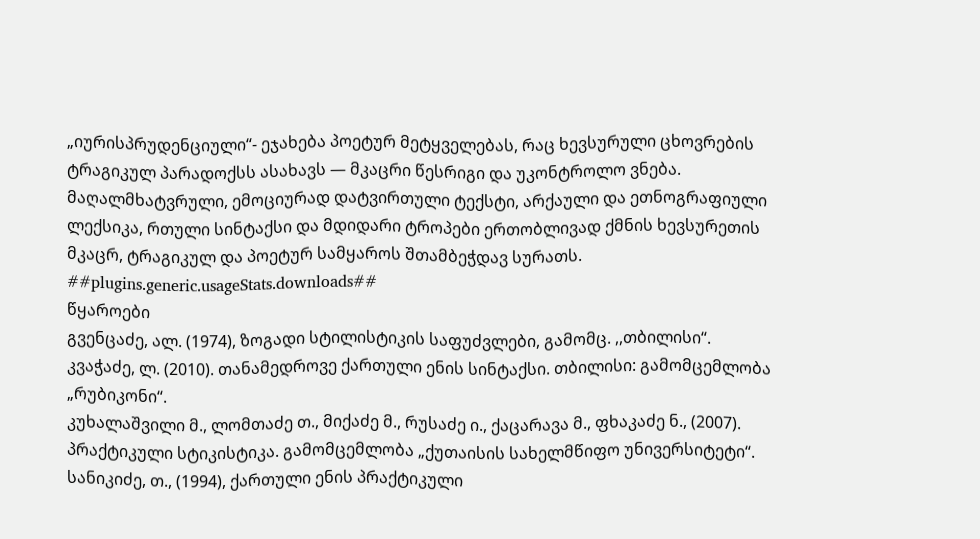„იურისპრუდენციული“- ეჯახება პოეტურ მეტყველებას, რაც ხევსურული ცხოვრების ტრაგიკულ პარადოქსს ასახავს — მკაცრი წესრიგი და უკონტროლო ვნება.
მაღალმხატვრული, ემოციურად დატვირთული ტექსტი, არქაული და ეთნოგრაფიული ლექსიკა, რთული სინტაქსი და მდიდარი ტროპები ერთობლივად ქმნის ხევსურეთის მკაცრ, ტრაგიკულ და პოეტურ სამყაროს შთამბეჭდავ სურათს.
##plugins.generic.usageStats.downloads##
წყაროები
გვენცაძე, ალ. (1974), ზოგადი სტილისტიკის საფუძვლები, გამომც. ,,თბილისი“.
კვაჭაძე, ლ. (2010). თანამედროვე ქართული ენის სინტაქსი. თბილისი: გამომცემლობა „რუბიკონი“.
კუხალაშვილი მ., ლომთაძე თ., მიქაძე მ., რუსაძე ი., ქაცარავა მ., ფხაკაძე ნ., (2007). პრაქტიკული სტიკისტიკა. გამომცემლობა „ქუთაისის სახელმწიფო უნივერსიტეტი“.
სანიკიძე, თ., (1994), ქართული ენის პრაქტიკული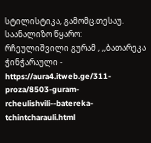სტილისტიკა, გამომც.თესაუ.
საანალიზო წყარო:
რჩეულიშვილი გურამ , ,,ბათარეკა ჭინჭარაული - https://aura4.itweb.ge/311-proza/8503-guram-rcheulishvili--batereka-tchintcharauli.html